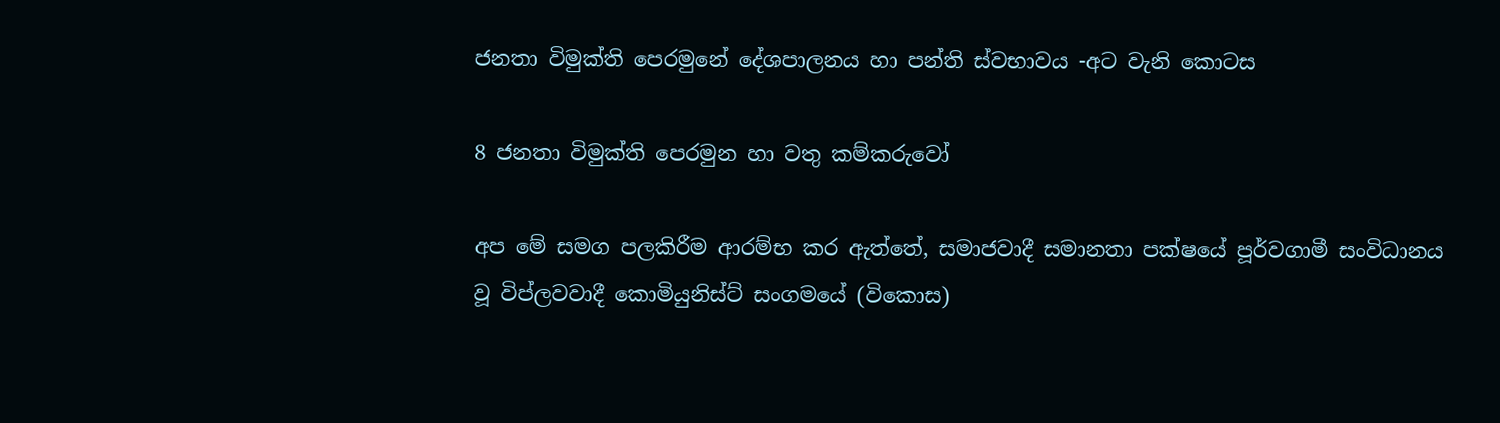ජනතා විමුක්ති පෙරමුනේ දේශපාලනය හා පන්ති ස්වභාවය -අට වැනි කොටස

8 ජනතා විමුක්ති පෙරමුන හා වතු කම්කරුවෝ

අප මේ සමග පලකිරීම ආරම්භ කර ඇත්තේ, සමාජවාදී සමානතා පක්ෂයේ පූර්වගාමී සංවිධානය වූ විප්ලවවාදී කොමියුනිස්ට් සංගමයේ (විකොස)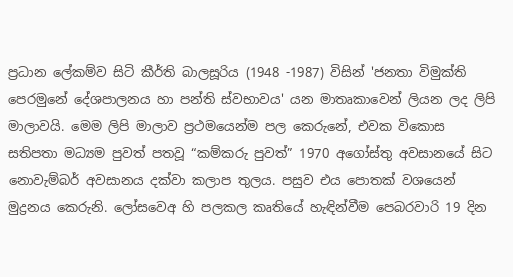ප්‍රධාන ලේකම්ව සිටි කීර්ති බාලසූරිය (1948 -1987) විසින් 'ජනතා විමුක්ති පෙරමුනේ දේශපාලනය හා පන්ති ස්වභාවය' යන මාතෘකාවෙන් ලියන ලද ලිපි මාලාවයි. මෙම ලිපි මාලාව ප්‍රථමයෙන්ම පල කෙරුනේ, එවක විකොස සතිපතා මධ්‍යම පුවත් පතවූ “කම්කරු පුවත්” 1970 අගෝස්තු අවසානයේ සිට නොවැම්බර් අවසානය දක්වා කලාප තුලය. පසුව එය පොතක් වශයෙන් මුද්‍රනය කෙරුනි. ලෝසවෙඅ හි පලකල කෘතියේ හැඳින්වීම පෙබරවාරි 19 දින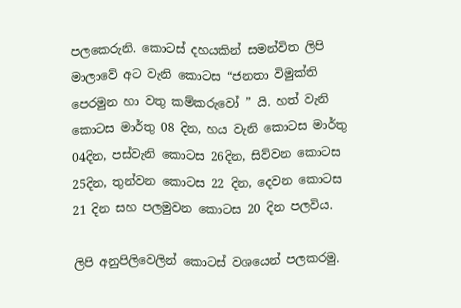පලකෙරුනි. කොටස් දහයකින් සමන්විත ලිපි මාලාවේ අට වැනි කොටස “ජනතා විමුක්ති පෙරමුන හා වතු කම්කරුවෝ ” යි. හත් වැනි කොටස මාර්තු 08 දින, හය වැනි කොටස මාර්තු 04දින, පස්වැනි කොටස 26දින, සිව්වන කොටස 25දින, තුන්වන කොටස 22 දින, දෙවන කොටස 21 දින සහ පලමුවන කොටස 20 දින පලවිය.

ලිපි අනුපිලිවෙලින් කොටස් වශයෙන් පලකරමු.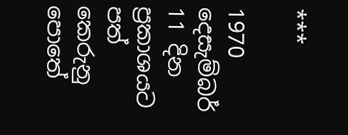***

1970 දෙසැම්බර් 11 දින ප්‍රකාශයට පත් කෙරුනු පොතේ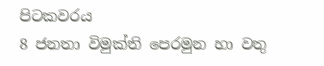පිටකවරය
8 ජනතා විමුක්ති පෙරමුන හා වතු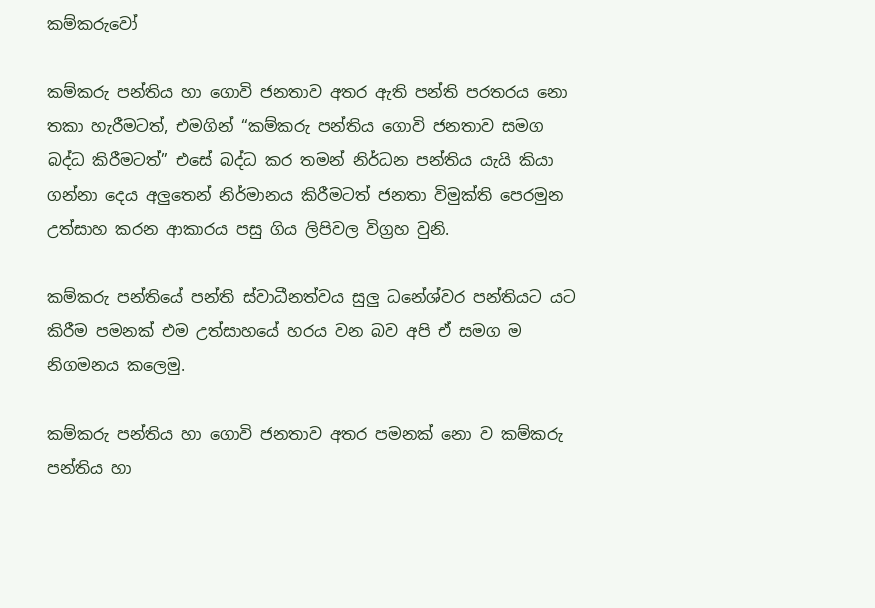කම්කරුවෝ

කම්කරු පන්තිය හා ගොවි ජනතාව අතර ඇති පන්ති පරතරය නො තකා හැරීමටත්, එමගින් “කම්කරු පන්තිය ගොවි ජනතාව සමග බද්ධ කිරීමටත්” එසේ බද්ධ කර තමන් නිර්ධන පන්තිය යැයි කියා ගන්නා දෙය අලුතෙන් නිර්මානය කිරීමටත් ජනතා විමුක්ති පෙරමුන උත්සාහ කරන ආකාරය පසු ගිය ලිපිවල විග්‍රහ වුනි.

කම්කරු පන්තියේ පන්ති ස්වාධීනත්වය සුලු ධනේශ්වර පන්තියට යට කිරීම පමනක් එම උත්සාහයේ හරය වන බව අපි ඒ සමග ම නිගමනය කලෙමු.

කම්කරු පන්තිය හා ගොවි ජනතාව අතර පමනක් නො ව කම්කරු පන්තිය හා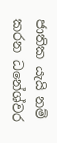ජාතික යැයි නම් කරන ධනේශ්වර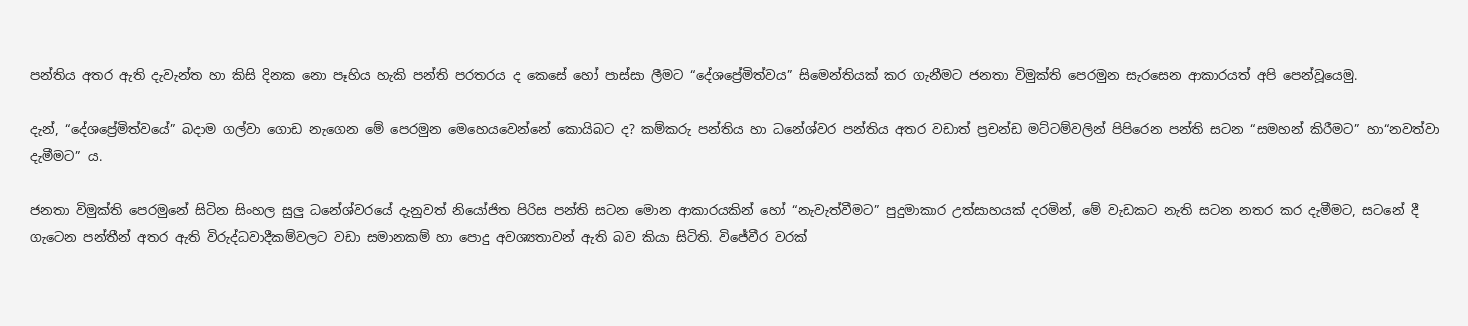පන්තිය අතර ඇති දැවැන්ත හා කිසි දිනක නො පෑහිය හැකි පන්ති පරතරය ද කෙසේ හෝ පාස්සා ලීමට “දේශප්‍රේමිත්වය” සිමෙන්තියක් කර ගැනීමට ජනතා විමුක්ති පෙරමුන සැරසෙන ආකාරයත් අපි පෙන්වූයෙමු.

දැන්, “දේශප්‍රේමිත්වයේ” බදාම ගල්වා ගොඩ නැගෙන මේ පෙරමුන මෙහෙයවෙන්නේ කොයිබට ද? කම්කරු පන්තිය හා ධනේශ්වර පන්තිය අතර වඩාත් ප්‍රචන්ඩ මට්ටම්වලින් පිපිරෙන පන්ති සටන “සමහන් කිරීමට” හා“නවත්වා දැමීමට” ය.

ජනතා විමුක්ති පෙරමුනේ සිටින සිංහල සුලු ධනේශ්වරයේ දැනුවත් නියෝජිත පිරිස පන්ති සටන මොන ආකාරයකින් හෝ “නැවැත්වීමට” පුදුමාකාර උත්සාහයක් දරමින්, මේ වැඩකට නැති සටන නතර කර දැමීමට, සටනේ දී ගැටෙන පන්තීන් අතර ඇති විරුද්ධවාදීකම්වලට වඩා සමානකම් හා පොදු අවශ්‍යතාවන් ඇති බව කියා සිටිති. විජේවීර වරක්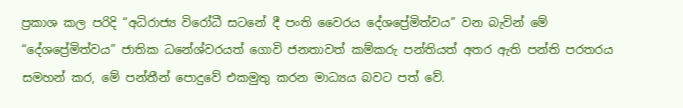ප්‍රකාශ කල පරිදි “අධිරාජ්‍ය විරෝධී සටනේ දී පංති වෛරය දේශප්‍රේමිත්වය” වන බැවින් මේ “දේශප්‍රේමිත්වය” ජාතික ධනේශ්වරයත් ගොවි ජනතාවත් කම්කරු පන්තියත් අතර ඇති පන්ති පරතරය සමහන් කර, මේ පන්තීන් පොදුවේ එකමුතු කරන මාධ්‍යය බවට පත් වේ.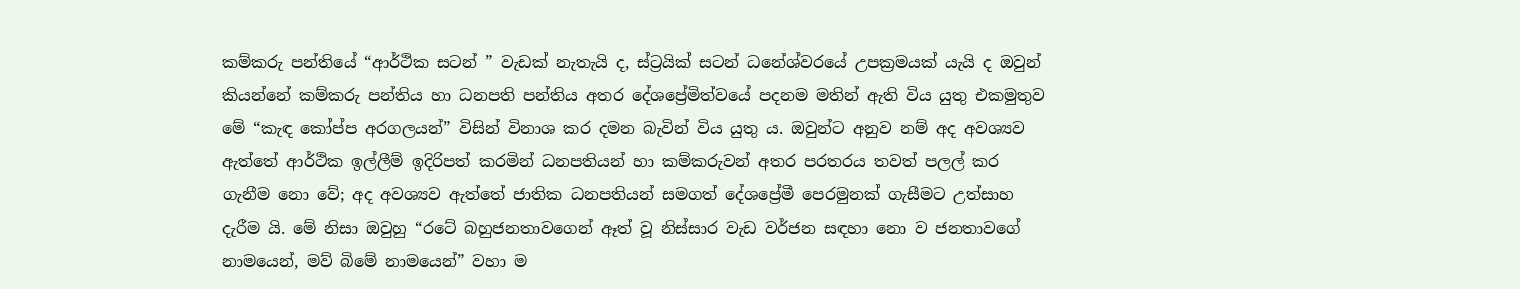කම්කරු පන්තියේ “ආර්ථික සටන් ” වැඩක් නැතැයි ද, ස්ට්‍රයික් සටන් ධනේශ්වරයේ උපක්‍රමයක් යැයි ද ඔවුන් කියන්නේ කම්කරු පන්තිය හා ධනපති පන්තිය අතර දේශප්‍රේමිත්වයේ පදනම මතින් ඇති විය යුතු එකමුතුව මේ “කැඳ කෝප්ප අරගලයන්” විසින් විනාශ කර දමන බැවින් විය යුතු ය. ඔවුන්ට අනුව නම් අද අවශ්‍යව ඇත්තේ ආර්ථික ඉල්ලීම් ඉදිරිපත් කරමින් ධනපතියන් හා කම්කරුවන් අතර පරතරය තවත් පලල් කර ගැනීම නො වේ; අද අවශ්‍යව ඇත්තේ ජාතික ධනපතියන් සමගත් දේශප්‍රේමී පෙරමුනක් ගැසීමට උත්සාහ දැරීම යි. මේ නිසා ඔවුහු “රටේ බහුජනතාවගෙන් ඈත් වූ නිස්සාර වැඩ වර්ජන සඳහා නො ව ජනතාවගේ නාමයෙන්, මව් බිමේ නාමයෙන්” වහා ම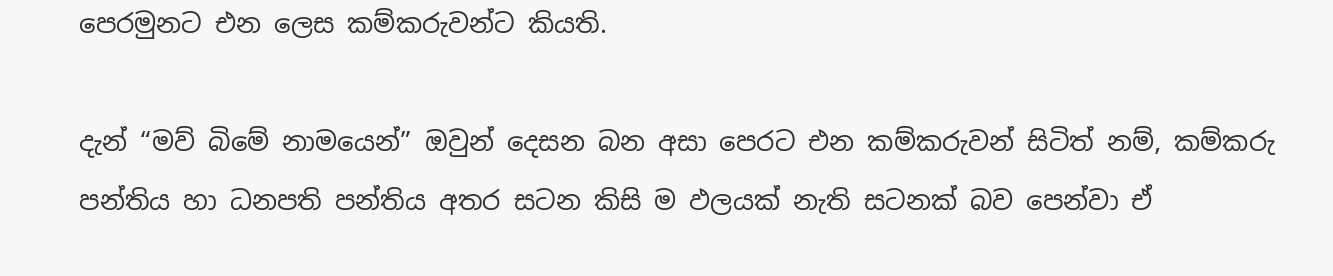පෙරමුනට එන ලෙස කම්කරුවන්ට කියති.

දැන් “මව් බිමේ නාමයෙන්” ඔවුන් දෙසන බන අසා පෙරට එන කම්කරුවන් සිටිත් නම්, කම්කරු පන්තිය හා ධනපති පන්තිය අතර සටන කිසි ම ඵලයක් නැති සටනක් බව පෙන්වා ඒ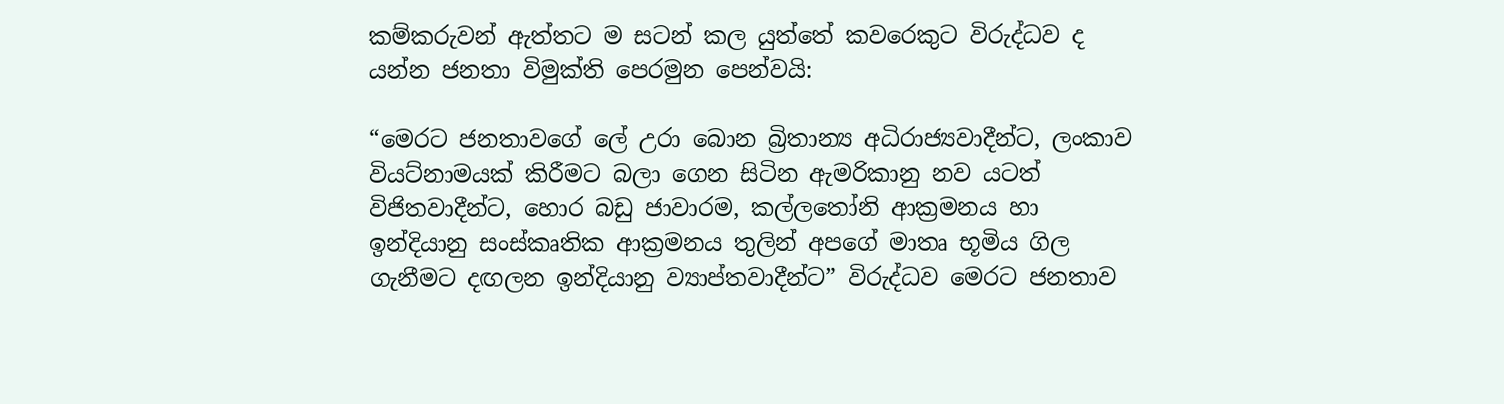කම්කරුවන් ඇත්තට ම සටන් කල යුත්තේ කවරෙකුට විරුද්ධව ද යන්න ජනතා විමුක්ති පෙරමුන පෙන්වයි:

“මෙරට ජනතාවගේ ලේ උරා බොන බ්‍රිතාන්‍ය අධිරාජ්‍යවාදීන්ට, ලංකාව වියට්නාමයක් කිරීමට බලා ගෙන සිටින ඇමරිකානු නව යටත් විජිතවාදීන්ට, හොර බඩු ජාවාරම, කල්ලතෝනි ආක්‍රමනය හා ඉන්දියානු සංස්කෘතික ආක්‍රමනය තුලින් අපගේ මාතෘ භූමිය ගිල ගැනීමට දඟලන ඉන්දියානු ව්‍යාප්තවාදීන්ට” විරුද්ධව මෙරට ජනතාව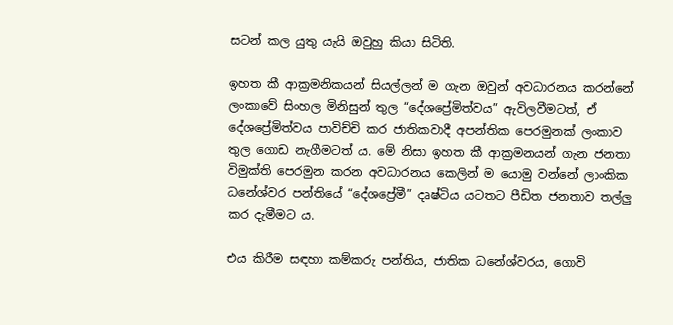සටන් කල යුතු යැයි ඔවුහු කියා සිටිති.

ඉහත කී ආක්‍රමනිකයන් සියල්ලන් ම ගැන ඔවුන් අවධාරනය කරන්නේ ලංකාවේ සිංහල මිනිසුන් තුල “දේශප්‍රේමිත්වය” ඇවිලවීමටත්, ඒ දේශප්‍රේමිත්වය පාවිච්චි කර ජාතිකවාදී අපන්තික පෙරමුනක් ලංකාව තුල ගොඩ නැගීමටත් ය. මේ නිසා ඉහත කී ආක්‍රමනයන් ගැන ජනතා විමුක්ති පෙරමුන කරන අවධාරනය කෙලින් ම යොමු වන්නේ ලාංකික ධනේශ්වර පන්තියේ “දේශප්‍රේමී” දෘෂ්ටිය යටතට පීඩිත ජනතාව තල්ලු කර දැමීමට ය.

එය කිරීම සඳහා කම්කරු පන්තිය, ජාතික ධනේශ්වරය, ගොවි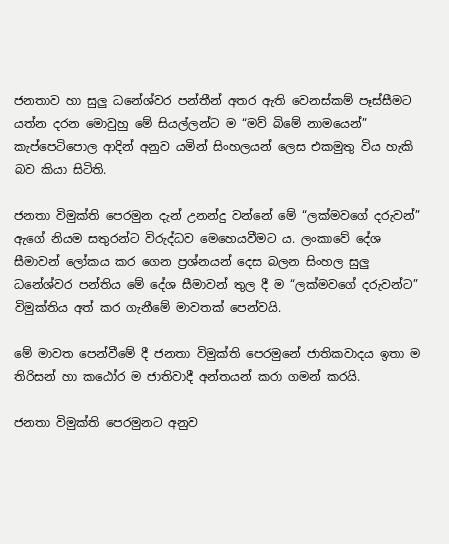ජනතාව හා සුලු ධනේශ්වර පන්තීන් අතර ඇති වෙනස්කම් පෑස්සීමට යත්න දරන මොවුහු මේ සියල්ලන්ට ම “මව් බිමේ නාමයෙන්” කැප්පෙටිපොල ආදින් අනුව යමින් සිංහලයන් ලෙස එකමුතු විය හැකි බව කියා සිටිති.

ජනතා විමුක්ති පෙරමුන දැන් උනන්දු වන්නේ මේ “ලක්මවගේ දරුවන්” ඇගේ නියම සතුරන්ට විරුද්ධව මෙහෙයවීමට ය. ලංකාවේ දේශ සීමාවන් ලෝකය කර ගෙන ප්‍රශ්නයන් දෙස බලන සිංහල සුලු ධනේශ්වර පන්තිය මේ දේශ සීමාවන් තුල දී ම “ලක්මවගේ දරුවන්ට” විමුක්තිය අත් කර ගැනීමේ මාවතක් පෙන්වයි.

මේ මාවත පෙන්වීමේ දී ජනතා විමුක්ති පෙරමුනේ ජාතිකවාදය ඉතා ම තිරිසන් හා කඨෝර ම ජාතිවාදී අන්තයන් කරා ගමන් කරයි.

ජනතා විමුක්ති පෙරමුනට අනුව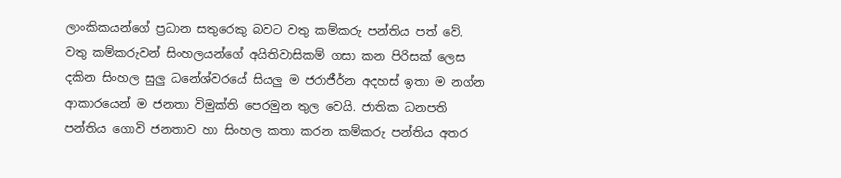ලාංකිකයන්ගේ ප්‍රධාන සතුරෙකු බවට වතු කම්කරු පන්තිය පත් වේ. වතු කම්කරුවන් සිංහලයන්ගේ අයිතිවාසිකම් ගසා කන පිරිසක් ලෙස දකින සිංහල සුලු ධනේශ්වරයේ සියලු ම ජරාජීර්න අදහස් ඉතා ම නග්න ආකාරයෙන් ම ජනතා විමුක්ති පෙරමුන තුල වෙයි. ජාතික ධනපති පන්තිය ගොවි ජනතාව හා සිංහල කතා කරන කම්කරු පන්තිය අතර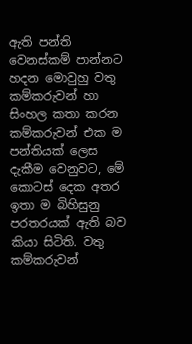ඇති පන්ති වෙනස්කම් පාන්නට හදන මොවුහු වතු කම්කරුවන් හා සිංහල කතා කරන කම්කරුවන් එක ම පන්තියක් ලෙස දැකීම වෙනුවට, මේ කොටස් දෙක අතර ඉතා ම බිහිසුනු පරතරයක් ඇති බව කියා සිටිති. වතු කම්කරුවන්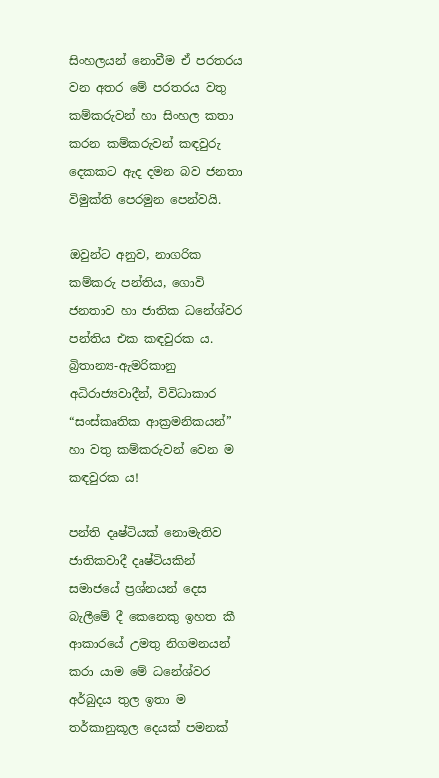සිංහලයන් නොවීම ඒ පරතරය වන අතර මේ පරතරය වතු කම්කරුවන් හා සිංහල කතා කරන කම්කරුවන් කඳවුරු දෙකකට ඇද දමන බව ජනතා විමුක්ති පෙරමුන පෙන්වයි.

ඔවුන්ට අනුව, නාගරික කම්කරු පන්තිය, ගොවි ජනතාව හා ජාතික ධනේශ්වර පන්තිය එක කඳවුරක ය. බ්‍රිතාන්‍ය-ඇමරිකානු අධිරාජ්‍යවාදීන්, විවිධාකාර “සංස්කෘතික ආක්‍රමනිකයන්” හා වතු කම්කරුවන් වෙන ම කඳවුරක ය!

පන්ති දෘෂ්ටියක් නොමැතිව ජාතිකවාදී දෘෂ්ටියකින් සමාජයේ ප්‍රශ්නයන් දෙස බැලීමේ දී කෙනෙකු ඉහත කී ආකාරයේ උමතු නිගමනයන් කරා යාම මේ ධනේශ්වර අර්බුදය තුල ඉතා ම තර්කානුකූල දෙයක් පමනක්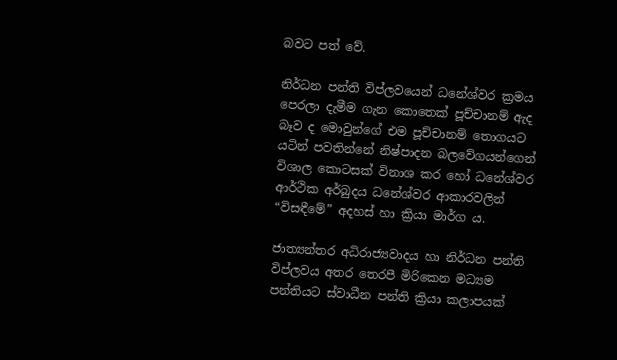බවට පත් වේ.

නිර්ධන පන්ති විප්ලවයෙන් ධනේශ්වර ක්‍රමය පෙරලා දැමීම ගැන කොතෙක් පූච්චානම් ඇද බෑව ද මොවුන්ගේ එම පූච්චානම් තොගයට යටින් පවතින්නේ නිෂ්පාදන බලවේගයන්ගෙන් විශාල කොටසක් විනාශ කර හෝ ධනේශ්වර ආර්ථික අර්බුදය ධනේශ්වර ආකාරවලින් “විසඳීමේ” අදහස් හා ක්‍රියා මාර්ග ය.

ජාත්‍යන්තර අධිරාජ්‍යවාදය හා නිර්ධන පන්ති විප්ලවය අතර තෙරපී මිරිකෙන මධ්‍යම පන්තියට ස්වාධීන පන්ති ක්‍රියා කලාපයක්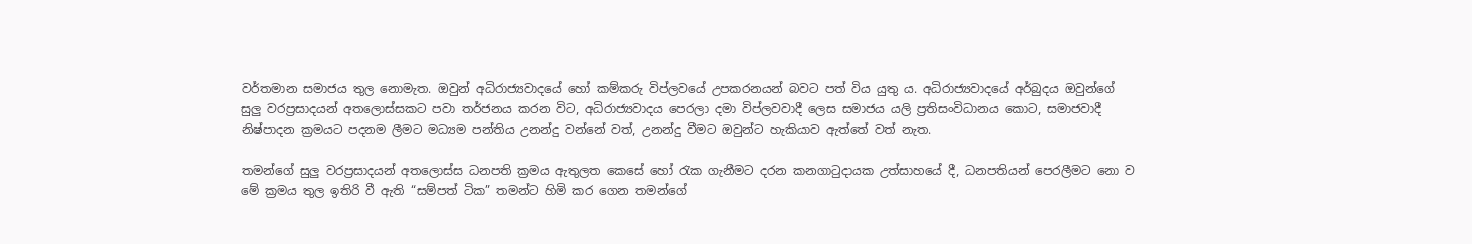වර්තමාන සමාජය තුල නොමැත. ඔවුන් අධිරාජ්‍යවාදයේ හෝ කම්කරු විප්ලවයේ උපකරනයන් බවට පත් විය යුතු ය. අධිරාජ්‍යවාදයේ අර්බුදය ඔවුන්ගේ සුලු වරප්‍රසාදයන් අතලොස්සකට පවා තර්ජනය කරන විට, අධිරාජ්‍යවාදය පෙරලා දමා විප්ලවවාදී ලෙස සමාජය යලි ප්‍රතිසංවිධානය කොට, සමාජවාදී නිෂ්පාදන ක්‍රමයට පදනම ලීමට මධ්‍යම පන්තිය උනන්දු වන්නේ වත්, උනන්දු වීමට ඔවුන්ට හැකියාව ඇත්තේ වත් නැත.

තමන්ගේ සුලු වරප්‍රසාදයන් අතලොස්ස ධනපති ක්‍රමය ඇතුලත කෙසේ හෝ රැක ගැනීමට දරන කනගාටුදායක උත්සාහයේ දී, ධනපතියන් පෙරලීමට නො ව මේ ක්‍රමය තුල ඉතිරි වී ඇති “සම්පත් ටික” තමන්ට හිමි කර ගෙන තමන්ගේ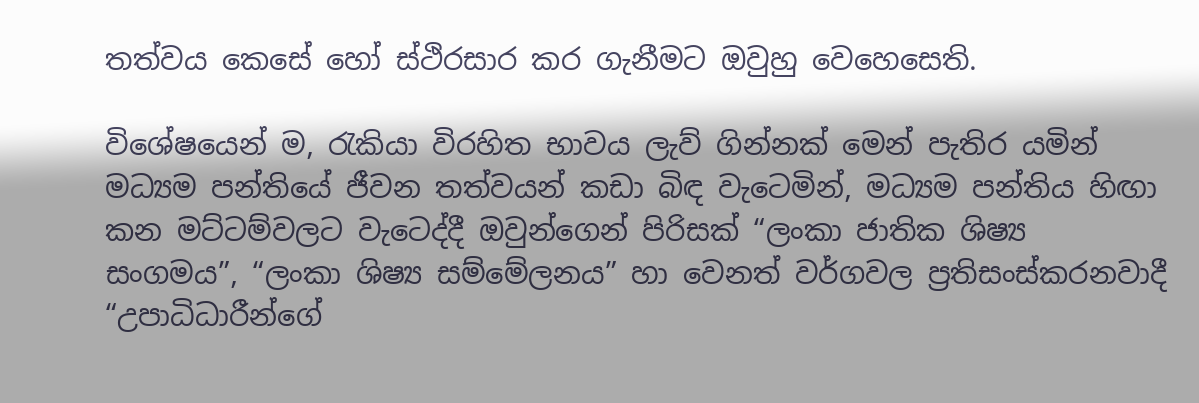තත්වය කෙසේ හෝ ස්ථිරසාර කර ගැනීමට ඔවුහු වෙහෙසෙති.

විශේෂයෙන් ම, රැකියා විරහිත භාවය ලැව් ගින්නක් මෙන් පැතිර යමින් මධ්‍යම පන්තියේ ජීවන තත්වයන් කඩා බිඳ වැටෙමින්, මධ්‍යම පන්තිය හිඟා කන මට්ටම්වලට වැටෙද්දී ඔවුන්ගෙන් පිරිසක් “ලංකා ජාතික ශිෂ්‍ය සංගමය”, “ලංකා ශිෂ්‍ය සම්මේලනය” හා වෙනත් වර්ගවල ප්‍රතිසංස්කරනවාදී “උපාධිධාරීන්ගේ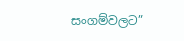සංගම්වලට”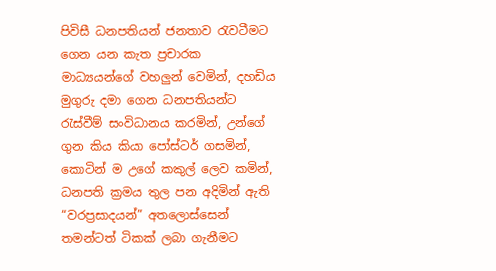පිවිසී ධනපතියන් ජනතාව රැවටීමට ගෙන යන කැත ප්‍රචාරක මාධ්‍යයන්ගේ වහලුන් වෙමින්, දහඩිය මුගුරු දමා ගෙන ධනපතියන්ට රැස්වීම් සංවිධානය කරමින්, උන්ගේ ගුන කිය කියා පෝස්ටර් ගසමින්, කොටින් ම උගේ කකුල් ලෙව කමින්, ධනපති ක්‍රමය තුල පන අදිමින් ඇති “වරප්‍රසාදයන්” අතලොස්සෙන් තමන්ටත් ටිකක් ලබා ගැනීමට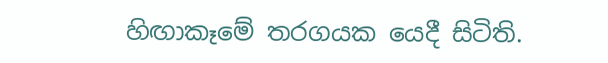හිඟාකෑමේ තරගයක යෙදී සිටිති.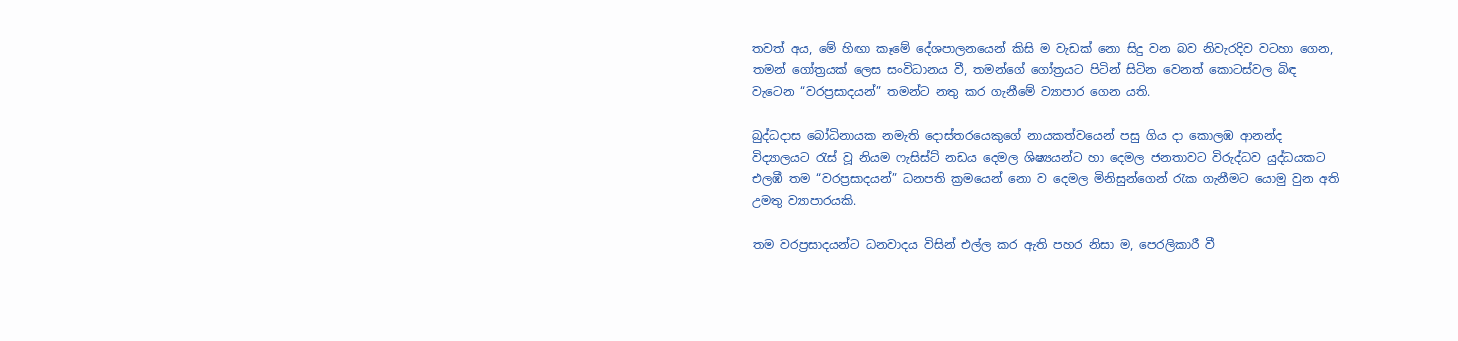තවත් අය, මේ හිඟා කෑමේ දේශපාලනයෙන් කිසි ම වැඩක් නො සිදු වන බව නිවැරදිව වටහා ගෙන, තමන් ගෝත්‍රයක් ලෙස සංවිධානය වී, තමන්ගේ ගෝත්‍රයට පිටින් සිටින වෙනත් කොටස්වල බිඳ වැටෙන “වරප්‍රසාදයන්” තමන්ට නතු කර ගැනීමේ ව්‍යාපාර ගෙන යති.

බුද්ධදාස බෝධිනායක නමැති දොස්තරයෙකුගේ නායකත්වයෙන් පසු ගිය දා කොලඹ ආනන්ද විද්‍යාලයට රැස් වූ නියම ෆැසිස්ට් නඩය දෙමල ශිෂ්‍යයන්ට හා දෙමල ජනතාවට විරුද්ධව යුද්ධයකට එලඹී තම “වරප්‍රසාදයන්” ධනපති ක්‍රමයෙන් නො ව දෙමල මිනිසුන්ගෙන් රැක ගැනීමට යොමු වුන අති උමතු ව්‍යාපාරයකි.

තම වරප්‍රසාදයන්ට ධනවාදය විසින් එල්ල කර ඇති පහර නිසා ම, පෙරලිකාරී වී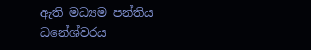ඇති මධ්‍යම පන්තිය ධනේශ්වරය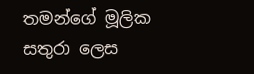තමන්ගේ මූලික සතුරා ලෙස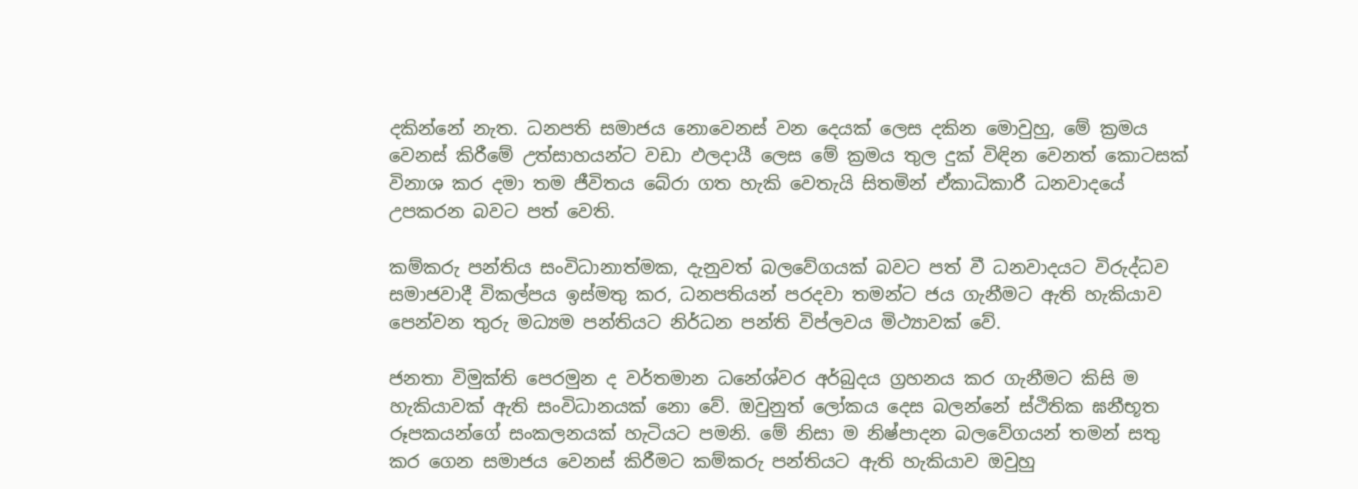දකින්නේ නැත. ධනපති සමාජය නොවෙනස් වන දෙයක් ලෙස දකින මොවුහු, මේ ක්‍රමය වෙනස් කිරීමේ උත්සාහයන්ට වඩා ඵලදායී ලෙස මේ ක්‍රමය තුල දුක් විඳින වෙනත් කොටසක් විනාශ කර දමා තම ජීවිතය බේරා ගත හැකි වෙතැයි සිතමින් ඒකාධිකාරී ධනවාදයේ උපකරන බවට පත් වෙති.

කම්කරු පන්තිය සංවිධානාත්මක, දැනුවත් බලවේගයක් බවට පත් වී ධනවාදයට විරුද්ධව සමාජවාදී විකල්පය ඉස්මතු කර, ධනපතියන් පරදවා තමන්ට ජය ගැනීමට ඇති හැකියාව පෙන්වන තුරු මධ්‍යම පන්තියට නිර්ධන පන්ති විප්ලවය මිථ්‍යාවක් වේ.

ජනතා විමුක්ති පෙරමුන ද වර්තමාන ධනේශ්වර අර්බුදය ග්‍රහනය කර ගැනීමට කිසි ම හැකියාවක් ඇති සංවිධානයක් නො වේ. ඔවුනුත් ලෝකය දෙස බලන්නේ ස්ථිතික ඝනීභූත රූපකයන්ගේ සංකලනයක් හැටියට පමනි. මේ නිසා ම නිෂ්පාදන බලවේගයන් තමන් සතු කර ගෙන සමාජය වෙනස් කිරීමට කම්කරු පන්තියට ඇති හැකියාව ඔවුහු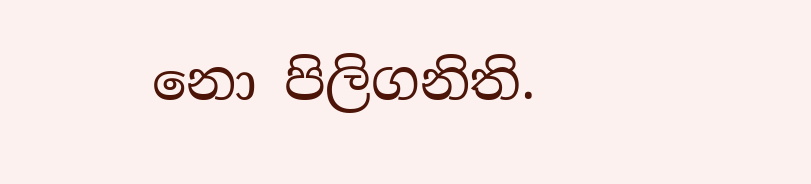නො පිලිගනිති.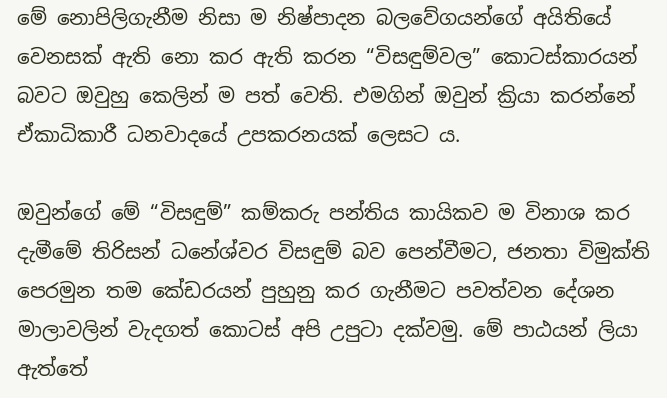මේ නොපිලිගැනීම නිසා ම නිෂ්පාදන බලවේගයන්ගේ අයිතියේ වෙනසක් ඇති නො කර ඇති කරන “විසඳුම්වල” කොටස්කාරයන් බවට ඔවුහු කෙලින් ම පත් වෙති. එමගින් ඔවුන් ක්‍රියා කරන්නේ ඒකාධිකාරී ධනවාදයේ උපකරනයක් ලෙසට ය.

ඔවුන්ගේ මේ “විසඳුම්” කම්කරු පන්තිය කායිකව ම විනාශ කර දැමීමේ තිරිසන් ධනේශ්වර විසඳුම් බව පෙන්වීමට, ජනතා විමුක්ති පෙරමුන තම කේඩරයන් පුහුනු කර ගැනීමට පවත්වන දේශන මාලාවලින් වැදගත් කොටස් අපි උපුටා දක්වමු. මේ පාඨයන් ලියා ඇත්තේ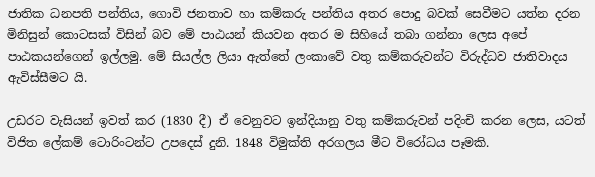ජාතික ධනපති පන්තිය, ගොවි ජනතාව හා කම්කරු පන්තිය අතර පොදු බවක් සෙවීමට යත්න දරන මිනිසුන් කොටසක් විසින් බව මේ පාඨයන් කියවන අතර ම සිහියේ තබා ගන්නා ලෙස අපේ පාඨකයන්ගෙන් ඉල්ලමු. මේ සියල්ල ලියා ඇත්තේ ලංකාවේ වතු කම්කරුවන්ට විරුද්ධව ජාතිවාදය ඇවිස්සීමට යි.

උඩරට වැසියන් ඉවත් කර (1830 දී) ඒ වෙනුවට ඉන්දියානු වතු කම්කරුවන් පදිංචි කරන ලෙස, යටත් විජිත ලේකම් ටොරිංටන්ට උපදෙස් දුනි. 1848 විමුක්ති අරගලය මීට විරෝධය පෑමකි.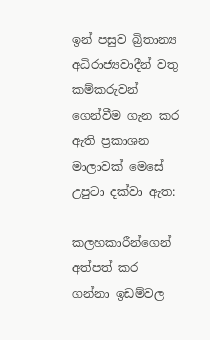ඉන් පසුව බ්‍රිතාන්‍ය අධිරාජ්‍යවාදීන් වතු කම්කරුවන් ගෙන්වීම ගැන කර ඇති ප්‍රකාශන මාලාවක් මෙසේ උපුටා දක්වා ඇත:

කලහකාරීන්ගෙන් අත්පත් කර ගන්නා ඉඩම්වල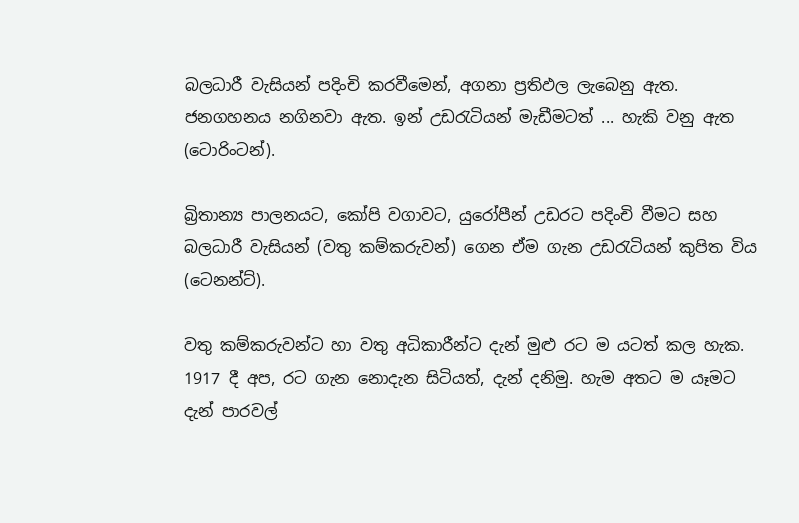බලධාරී වැසියන් පදිංචි කරවීමෙන්, අගනා ප්‍රතිඵල ලැබෙනු ඇත. ජනගහනය නගිනවා ඇත. ඉන් උඩරැටියන් මැඩීමටත් ... හැකි වනු ඇත (ටොරිංටන්).

බ්‍රිතාන්‍ය පාලනයට, කෝපි වගාවට, යුරෝපීන් උඩරට පදිංචි වීමට සහ බලධාරී වැසියන් (වතු කම්කරුවන්) ගෙන ඒම ගැන උඩරැටියන් කුපිත විය (ටෙනන්ට්).

වතු කම්කරුවන්ට හා වතු අධිකාරීන්ට දැන් මුළු රට ම යටත් කල හැක. 1917 දී අප, රට ගැන නොදැන සිටියත්, දැන් දනිමු. හැම අතට ම යෑමට දැන් පාරවල්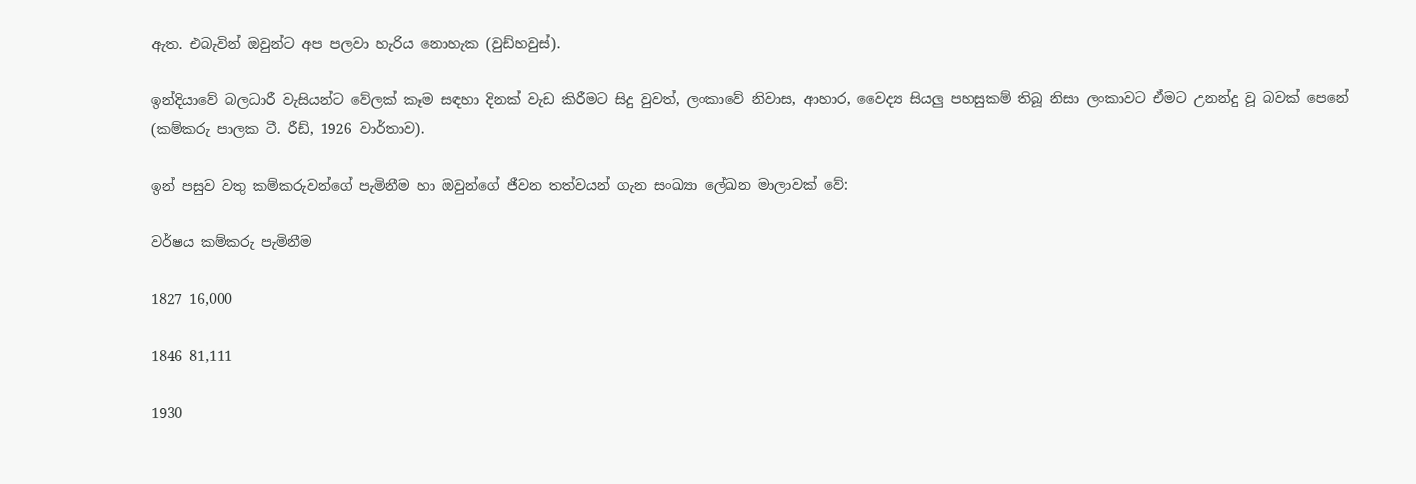ඇත. එබැවින් ඔවුන්ට අප පලවා හැරිය නොහැක (වුඩ්හවුස්).

ඉන්දියාවේ බලධාරී වැසියන්ට වේලක් කෑම සඳහා දිනක් වැඩ කිරීමට සිදු වුවත්, ලංකාවේ නිවාස, ආහාර, වෛද්‍ය සියලු පහසුකම් තිබූ නිසා ලංකාවට ඒමට උනන්දු වූ බවක් පෙනේ (කම්කරු පාලක ටී. රීඩ්, 1926 වාර්තාව).

ඉන් පසුව වතු කම්කරුවන්ගේ පැමිනීම හා ඔවුන්ගේ ජීවන තත්වයන් ගැන සංඛ්‍යා ලේඛන මාලාවක් වේ:

වර්ෂය කම්කරු පැමිනීම

1827 16,000

1846 81,111

1930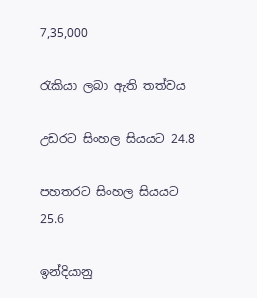7,35,000

රැකියා ලබා ඇති තත්වය

උඩරට සිංහල සියයට 24.8

පහතරට සිංහල සියයට 25.6

ඉන්දියානු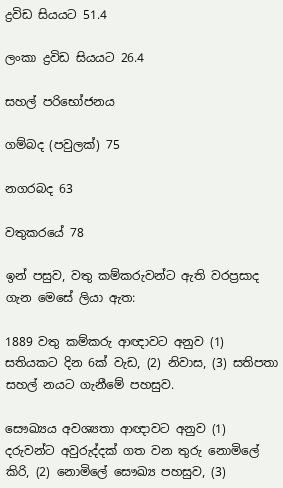ද්‍රවිඩ සියයට 51.4

ලංකා ද්‍රවිඩ සියයට 26.4

සහල් පරිභෝජනය

ගම්බද (පවුලක්) 75

නගරබද 63

වතුකරයේ 78

ඉන් පසුව, වතු කම්කරුවන්ට ඇති වරප්‍රසාද ගැන මෙසේ ලියා ඇත:

1889 වතු කම්කරු ආඥාවට අනුව (1) සතියකට දින 6ක් වැඩ, (2) නිවාස, (3) සතිපතා සහල් නයට ගැනීමේ පහසුව.

සෞඛ්‍යය අවශ්‍යතා ආඥාවට අනුව (1) දරුවන්ට අවුරුද්දක් ගත වන තුරු නොමිලේ කිරි, (2) නොමිලේ සෞඛ්‍ය පහසුව, (3)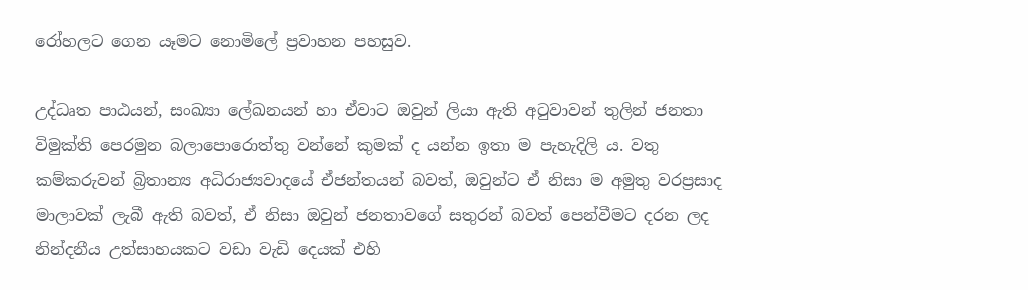රෝහලට ගෙන යෑමට නොමිලේ ප්‍රවාහන පහසුව.

උද්ධෘත පාඨයන්, සංඛ්‍යා ලේඛනයන් හා ඒවාට ඔවුන් ලියා ඇති අටුවාවන් තුලින් ජනතා විමුක්ති පෙරමුන බලාපොරොත්තු වන්නේ කුමක් ද යන්න ඉතා ම පැහැදිලි ය. වතු කම්කරුවන් බ්‍රිතාන්‍ය අධිරාජ්‍යවාදයේ ඒජන්තයන් බවත්, ඔවුන්ට ඒ නිසා ම අමුතු වරප්‍රසාද මාලාවක් ලැබී ඇති බවත්, ඒ නිසා ඔවුන් ජනතාවගේ සතුරන් බවත් පෙන්වීමට දරන ලද නින්දනීය උත්සාහයකට වඩා වැඩි දෙයක් එහි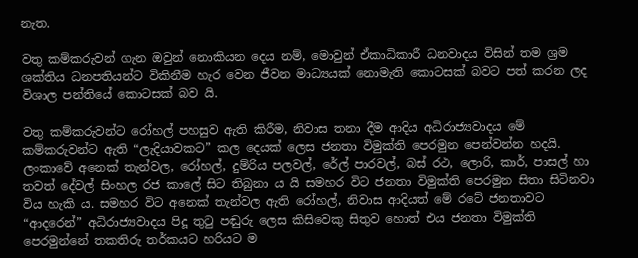නැත.

වතු කම්කරුවන් ගැන ඔවුන් නොකියන දෙය නම්, මොවුන් ඒකාධිකාරී ධනවාදය විසින් තම ශ්‍රම ශක්තිය ධනපතියන්ට විකිනීම හැර වෙන ජීවන මාධ්‍යයක් නොමැති කොටසක් බවට පත් කරන ලද විශාල පන්තියේ කොටසක් බව යි.

වතු කම්කරුවන්ට රෝහල් පහසුව ඇති කිරීම, නිවාස තනා දීම ආදිය අධිරාජ්‍යවාදය මේ කම්කරුවන්ට ඇති “ලැදියාවකට” කල දෙයක් ලෙස ජනතා විමුක්ති පෙරමුන පෙන්වන්න හදයි. ලංකාවේ අනෙක් තැන්වල, රෝහල්, දුම්රිය පලවල්, රේල් පාරවල්, බස් රථ, ලොරි, කාර්, පාසල් හා තවත් දේවල් සිංහල රජ කාලේ සිට තිබුනා ය යි සමහර විට ජනතා විමුක්ති පෙරමුන සිතා සිටිනවා විය හැකි ය. සමහර විට අනෙක් තැන්වල ඇති රෝහල්, නිවාස ආදියත් මේ රටේ ජනතාවට “ආදරෙන්” අධිරාජ්‍යවාදය පිදූ තුටු පඬුරු ලෙස කිසිවෙකු සිතුව හොත් එය ජනතා විමුක්ති පෙරමුන්නේ තකතිරු තර්කයට හරියට ම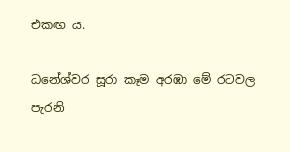එකඟ ය.

ධනේශ්වර සූරා කෑම අරඹා මේ රටවල පැරනි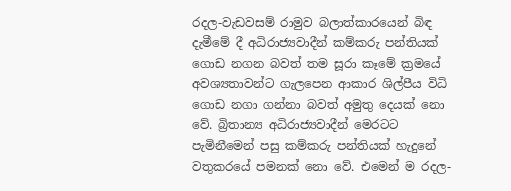රදල-වැඩවසම් රාමුව බලාත්කාරයෙන් බිඳ දැමීමේ දී අධිරාජ්‍යවාදීන් කම්කරු පන්තියක් ගොඩ නගන බවත් තම සූරා කෑමේ ක්‍රමයේ අවශ්‍යතාවන්ට ගැලපෙන ආකාර ශිල්පීය විධි ගොඩ නගා ගන්නා බවත් අමුතු දෙයක් නො වේ. බ්‍රිතාන්‍ය අධිරාජ්‍යවාදීන් මෙරටට පැමිනීමෙන් පසු කම්කරු පන්තියක් හැදුනේ වතුකරයේ පමනක් නො වේ. එමෙන් ම රදල-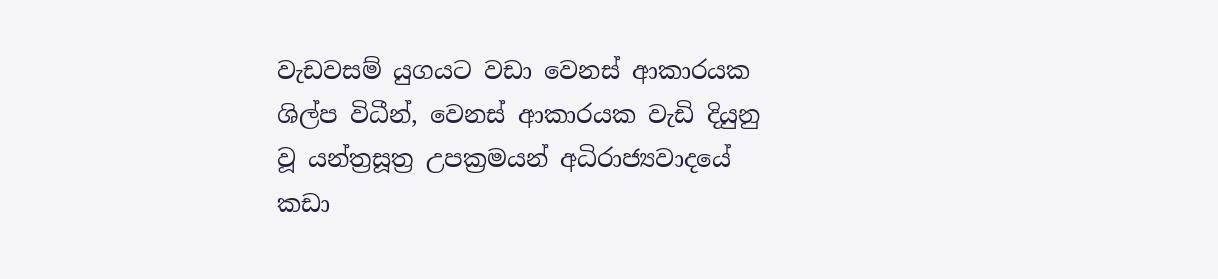වැඩවසම් යුගයට වඩා වෙනස් ආකාරයක ශිල්ප විධීන්, වෙනස් ආකාරයක වැඩි දියුනු වූ යන්ත්‍රසූත්‍ර උපක්‍රමයන් අධිරාජ්‍යවාදයේ කඩා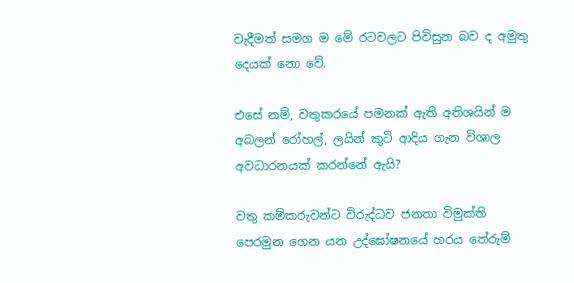වැදීමත් සමග ම මේ රටවලට පිවිසුන බව ද අමුතු දෙයක් නො වේ.

එසේ නම්, වතුකරයේ පමනක් ඇති අතිශයින් ම අබලන් රෝහල්, ලයින් කුටි ආදිය ගැන විශාල අවධාරනයක් කරන්නේ ඇයි?

වතු කම්කරුවන්ට විරුද්ධව ජනතා විමුක්ති පෙරමුන ගෙන යන උද්ඝෝෂනයේ හරය තේරුම්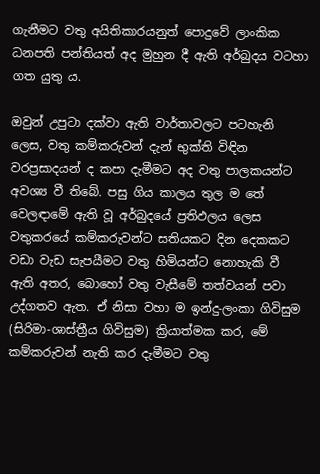ගැනීමට වතු අයිතිකාරයනුත් පොදුවේ ලාංකික ධනපති පන්තියත් අද මුහුන දී ඇති අර්බුදය වටහා ගත යුතු ය.

ඔවුන් උපුටා දක්වා ඇති වාර්තාවලට පටහැනි ලෙස, වතු කම්කරුවන් දැන් භුක්ති විඳින වරප්‍රසාදයන් ද කපා දැමීමට අද වතු පාලකයන්ට අවශ්‍ය වී තිබේ. පසු ගිය කාලය තුල ම තේ වෙලඳාමේ ඇති වූ අර්බුදයේ ප්‍රතිඵලය ලෙස වතුකරයේ කම්කරුවන්ට සතියකට දින දෙකකට වඩා වැඩ සැපයීමට වතු හිමියන්ට නොහැකි වී ඇති අතර, බොහෝ වතු වැසීමේ තත්වයන් පවා උද්ගතව ඇත. ඒ නිසා වහා ම ඉන්දු-ලංකා ගිවිසුම (සිරිමා-ශාස්ත්‍රීය ගිවිසුම) ක්‍රියාත්මක කර, මේ කම්කරුවන් නැති කර දැමීමට වතු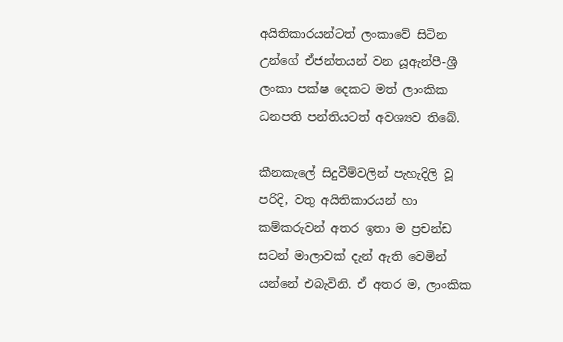අයිතිකාරයන්ටත් ලංකාවේ සිටින උන්ගේ ඒජන්තයන් වන යූඇන්පී-ශ්‍රී ලංකා පක්ෂ දෙකට මත් ලාංකික ධනපති පන්තියටත් අවශ්‍යව තිබේ.

කීනකැලේ සිදුවීම්වලින් පැහැදිලි වූ පරිදි, වතු අයිතිකාරයන් හා කම්කරුවන් අතර ඉතා ම ප්‍රචන්ඩ සටන් මාලාවක් දැන් ඇති වෙමින් යන්නේ එබැවිනි. ඒ අතර ම, ලාංකික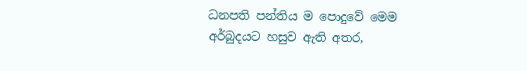ධනපති පන්තිය ම පොදුවේ මෙම අර්බුදයට හසුව ඇති අතර,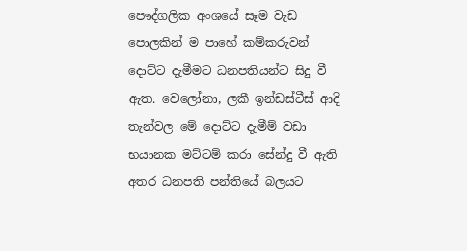පෞද්ගලික අංශයේ සෑම වැඩ පොලකින් ම පාහේ කම්කරුවන් දොට්ට දැමීමට ධනපතියන්ට සිදු වී ඇත. වෙලෝනා, ලකී ඉන්ඩස්ටීස් ආදි තැන්වල මේ දොට්ට දැමීම් වඩා භයානක මට්ටම් කරා සේන්දු වී ඇති අතර ධනපති පන්තියේ බලයට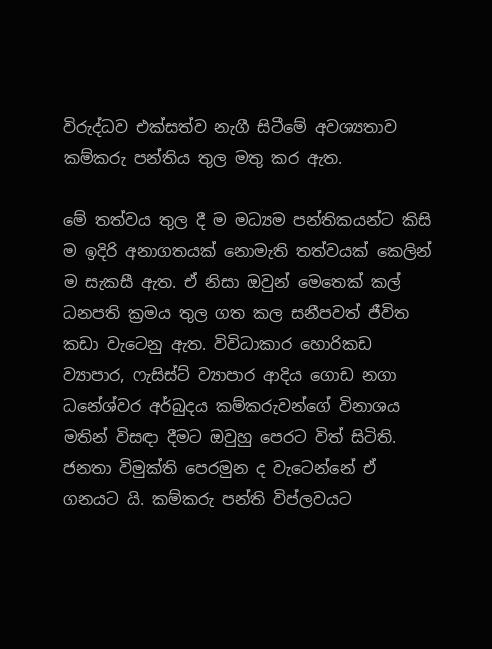විරුද්ධව එක්සත්ව නැගී සිටීමේ අවශ්‍යතාව කම්කරු පන්තිය තුල මතු කර ඇත.

මේ තත්වය තුල දී ම මධ්‍යම පන්තිකයන්ට කිසි ම ඉදිරි අනාගතයක් නොමැති තත්වයක් කෙලින් ම සැකසී ඇත. ඒ නිසා ඔවුන් මෙතෙක් කල් ධනපති ක්‍රමය තුල ගත කල සනීපවත් ජීවිත කඩා වැටෙනු ඇත. විවිධාකාර හොරිකඩ ව්‍යාපාර, ෆැසිස්ට් ව්‍යාපාර ආදිය ගොඩ නගා ධනේශ්වර අර්බුදය කම්කරුවන්ගේ විනාශය මතින් විසඳා දීමට ඔවුහු පෙරට විත් සිටිති. ජනතා විමුක්ති පෙරමුන ද වැටෙන්නේ ඒ ගනයට යි. කම්කරු පන්ති විප්ලවයට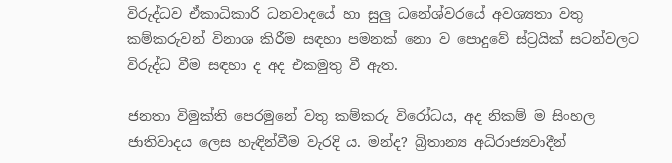විරුද්ධව ඒකාධිකාරි ධනවාදයේ හා සුලු ධනේශ්වරයේ අවශ්‍යතා වතු කම්කරුවන් විනාශ කිරීම සඳහා පමනක් නො ව පොදුවේ ස්ට්‍රයික් සටන්වලට විරුද්ධ වීම සඳහා ද අද එකමුතු වී ඇත.

ජනතා විමුක්ති පෙරමුනේ වතු කම්කරු විරෝධය, අද නිකම් ම සිංහල ජාතිවාදය ලෙස හැඳින්වීම වැරදි ය. මන්ද? බ්‍රිතාන්‍ය අධිරාජ්‍යවාදීන්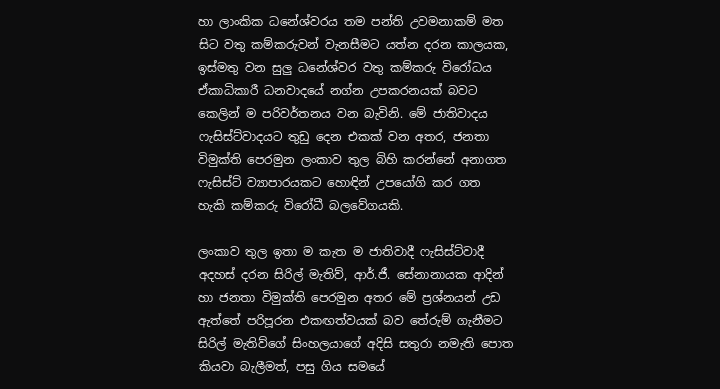හා ලාංකික ධනේශ්වරය තම පන්ති උවමනාකම් මත සිට වතු කම්කරුවන් වැනසීමට යත්න දරන කාලයක, ඉස්මතු වන සුලු ධනේශ්වර වතු කම්කරු විරෝධය ඒකාධිකාරී ධනවාදයේ නග්න උපකරනයක් බවට කෙලින් ම පරිවර්තනය වන බැවිනි. මේ ජාතිවාදය ෆැසිස්ට්වාදයට තුඩු දෙන එකක් වන අතර, ජනතා විමුක්ති පෙරමුන ලංකාව තුල බිහි කරන්නේ අනාගත ෆැසිස්ට් ව්‍යාපාරයකට හොඳින් උපයෝගි කර ගත හැකි කම්කරු විරෝධී බලවේගයකි.

ලංකාව තුල ඉතා ම කැත ම ජාතිවාදී ෆැසිස්ට්වාදී අදහස් දරන සිරිල් මැතිව්, ආර්.ජී. සේනානායක ආදින් හා ජනතා විමුක්ති පෙරමුන අතර මේ ප්‍රශ්නයන් උඩ ඇත්තේ පරිපූරන එකඟත්වයක් බව තේරුම් ගැනීමට සිරිල් මැතිව්ගේ සිංහලයාගේ අදිසි සතුරා නමැති පොත කියවා බැලීමත්, පසු ගිය සමයේ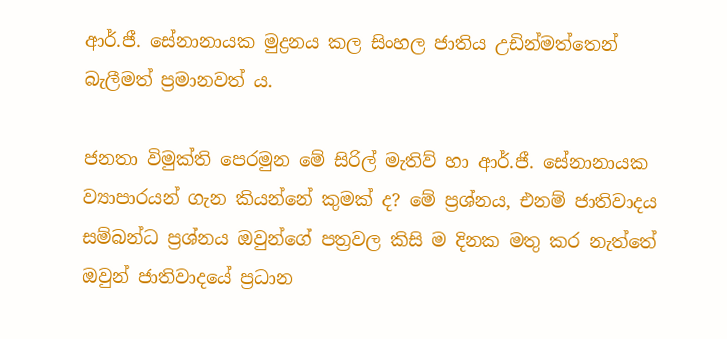ආර්.ජී. සේනානායක මුද්‍රනය කල සිංහල ජාතිය උඩින්මත්තෙන් බැලීමත් ප්‍රමානවත් ය.

ජනතා විමුක්ති පෙරමුන මේ සිරිල් මැතිව් හා ආර්.ජී. සේනානායක ව්‍යාපාරයන් ගැන කියන්නේ කුමක් ද? මේ ප්‍රශ්නය, එනම් ජාතිවාදය සම්බන්ධ ප්‍රශ්නය ඔවුන්ගේ පත්‍රවල කිසි ම දිනක මතු කර නැත්තේ ඔවුන් ජාතිවාදයේ ප්‍රධාන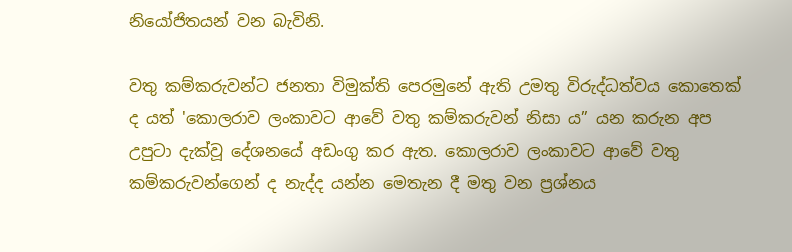නියෝජිතයන් වන බැවිනි.

වතු කම්කරුවන්ට ජනතා විමුක්ති පෙරමුනේ ඇති උමතු විරුද්ධත්වය කොතෙක් ද යත් 'කොලරාව ලංකාවට ආවේ වතු කම්කරුවන් නිසා ය” යන කරුන අප උපුටා දැක්වූ දේශනයේ අඩංගු කර ඇත. කොලරාව ලංකාවට ආවේ වතු කම්කරුවන්ගෙන් ද නැද්ද යන්න මෙතැන දී මතු වන ප්‍රශ්නය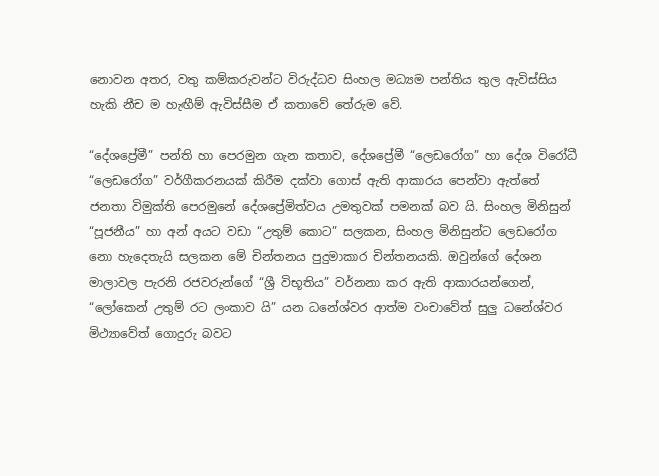නොවන අතර, වතු කම්කරුවන්ට විරුද්ධව සිංහල මධ්‍යම පන්තිය තුල ඇවිස්සිය හැකි නීච ම හැඟීම් ඇවිස්සීම ඒ කතාවේ තේරුම වේ.

“දේශප්‍රේමී” පන්ති හා පෙරමුන ගැන කතාව, දේශප්‍රේමී “ලෙඩරෝග” හා දේශ විරෝධී “ලෙඩරෝග” වර්ගීකරනයක් කිරීම දක්වා ගොස් ඇති ආකාරය පෙන්වා ඇත්තේ ජනතා විමුක්ති පෙරමුනේ දේශප්‍රේමිත්වය උමතුවක් පමනක් බව යි. සිංහල මිනිසුන් “පූජනීය” හා අන් අයට වඩා “උතුම් කොට” සලකන, සිංහල මිනිසුන්ට ලෙඩරෝග නො හැදෙතැයි සලකන මේ චින්තනය පුදුමාකාර චින්තනයකි. ඔවුන්ගේ දේශන මාලාවල පැරනි රජවරුන්ගේ “ශ්‍රී විභූතිය” වර්නනා කර ඇති ආකාරයන්ගෙන්, “ලෝකෙන් උතුම් රට ලංකාව යි” යන ධනේශ්වර ආත්ම වංචාවේත් සුලු ධනේශ්වර මිථ්‍යාවේත් ගොදුරු බවට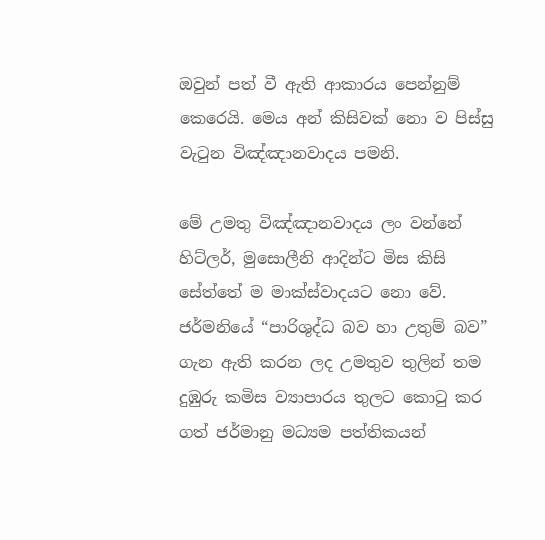ඔවුන් පත් වී ඇති ආකාරය පෙන්නුම් කෙරෙයි. මෙය අන් කිසිවක් නො ව පිස්සු වැටුන විඤ්ඤානවාදය පමනි.

මේ උමතු විඤ්ඤානවාදය ලං වන්නේ හිට්ලර්, මුසොලීනි ආදින්ට මිස කිසි සේත්තේ ම මාක්ස්වාදයට නො වේ. ජර්මනියේ “පාරිශුද්ධ බව හා උතුම් බව” ගැන ඇති කරන ලද උමතුව තුලින් තම දුඹුරු කමිස ව්‍යාපාරය තුලට කොටු කර ගත් ජර්මානු මධ්‍යම පත්තිකයන්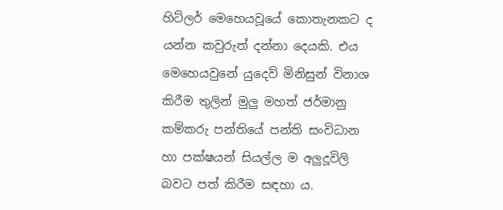හිට්ලර් මෙහෙයවූයේ කොතැනකට ද යන්න කවුරුත් දන්නා දෙයකි. එය මෙහෙයවුනේ යුදෙව් මිනිසුන් විනාශ කිරීම තුලින් මුලු මහත් ජර්මානු කම්කරු පන්තියේ පන්ති සංවිධාන හා පක්ෂයන් සියල්ල ම අලුදූවිලි බවට පත් කිරීම සඳහා ය.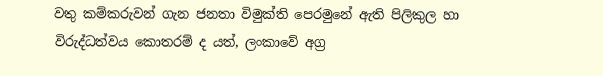වතු කම්කරුවන් ගැන ජනතා විමුක්ති පෙරමුනේ ඇති පිලිකුල හා විරුද්ධත්වය කොතරම් ද යත්, ලංකාවේ අග්‍ර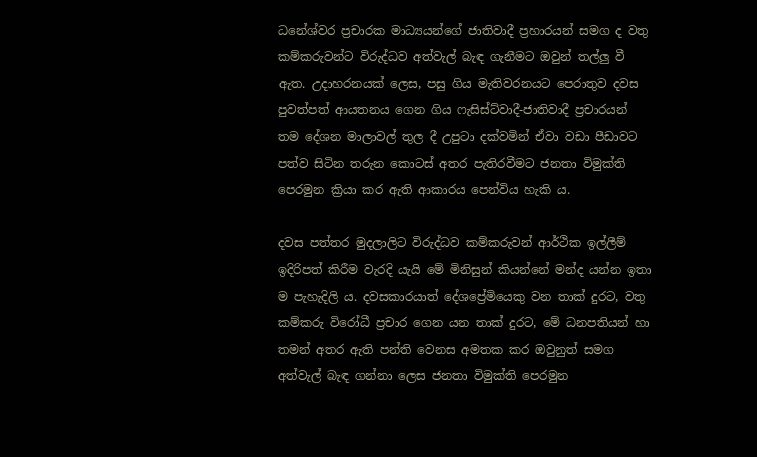ධනේශ්වර ප්‍රචාරක මාධ්‍යයන්ගේ ජාතිවාදී ප්‍රහාරයන් සමග ද වතු කම්කරුවන්ට විරුද්ධව අත්වැල් බැඳ ගැනීමට ඔවුන් තල්ලු වී ඇත. උදාහරනයක් ලෙස, පසු ගිය මැතිවරනයට පෙරාතුව දවස පුවත්පත් ආයතනය ගෙන ගිය ෆැසිස්ට්වාදී-ජාතිවාදී ප්‍රචාරයන් තම දේශන මාලාවල් තුල දී උපුටා දක්වමින් ඒවා වඩා පීඩාවට පත්ව සිටින තරුන කොටස් අතර පැතිරවීමට ජනතා විමුක්ති පෙරමුන ක්‍රියා කර ඇති ආකාරය පෙන්විය හැකි ය.

දවස පත්තර මුදලාලිට විරුද්ධව කම්කරුවන් ආර්ථික ඉල්ලීම් ඉදිරිපත් කිරීම වැරදි යැයි මේ මිනිසුන් කියන්නේ මන්ද යන්න ඉතා ම පැහැදිලි ය. දවසකාරයාත් දේශප්‍රේමියෙකු වන තාක් දුරට, වතු කම්කරු විරෝධී ප්‍රචාර ගෙන යන තාක් දුරට, මේ ධනපතියන් හා තමන් අතර ඇති පන්ති වෙනස අමතක කර ඔවුනුත් සමග අත්වැල් බැඳ ගන්නා ලෙස ජනතා විමුක්ති පෙරමුන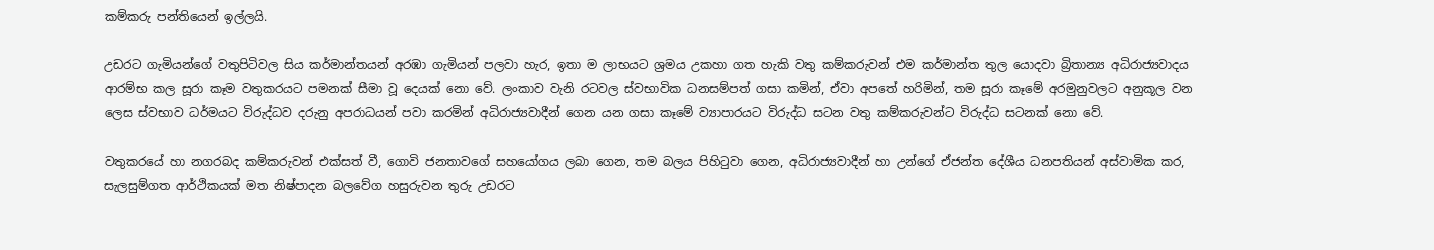කම්කරු පන්තියෙන් ඉල්ලයි.

උඩරට ගැමියන්ගේ වතුපිටිවල සිය කර්මාන්තයන් අරඹා ගැමියන් පලවා හැර, ඉතා ම ලාභයට ශ්‍රමය උකහා ගත හැකි වතු කම්කරුවන් එම කර්මාන්ත තුල යොදවා බ්‍රිතාන්‍ය අධිරාජ්‍යවාදය ආරම්භ කල සූරා කෑම වතුකරයට පමනක් සීමා වූ දෙයක් නො වේ. ලංකාව වැනි රටවල ස්වභාවික ධනසම්පත් ගසා කමින්, ඒවා අපතේ හරිමින්, තම සූරා කෑමේ අරමුනුවලට අනුකූල වන ලෙස ස්වභාව ධර්මයට විරුද්ධව දරුනු අපරාධයන් පවා කරමින් අධිරාජ්‍යවාදීන් ගෙන යන ගසා කෑමේ ව්‍යාපාරයට විරුද්ධ සටන වතු කම්කරුවන්ට විරුද්ධ සටනක් නො වේ.

වතුකරයේ හා නගරබද කම්කරුවන් එක්සත් වී, ගොවි ජනතාවගේ සහයෝගය ලබා ගෙන, තම බලය පිහිටුවා ගෙන, අධිරාජ්‍යවාදීන් හා උන්ගේ ඒජන්ත දේශීය ධනපතියන් අස්වාමික කර, සැලසුම්ගත ආර්ථිකයක් මත නිෂ්පාදන බලවේග හසුරුවන තුරු උඩරට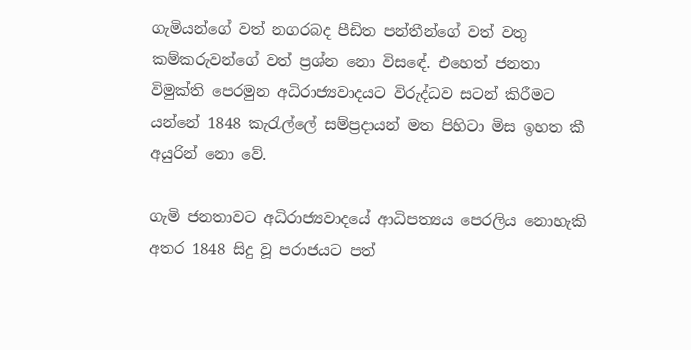ගැමියන්ගේ වත් නගරබද පීඩිත පන්තීන්ගේ වත් වතු කම්කරුවන්ගේ වත් ප්‍රශ්න නො විසඳේ. එහෙත් ජනතා විමුක්ති පෙරමුන අධිරාජ්‍යවාදයට විරුද්ධව සටන් කිරීමට යන්නේ 1848 කැරැල්ලේ සම්ප්‍රදායන් මත පිහිටා මිස ඉහත කී අයුරින් නො වේ.

ගැමි ජනතාවට අධිරාජ්‍යවාදයේ ආධිපත්‍යය පෙරලිය නොහැකි අතර 1848 සිදු වූ පරාජයට පත්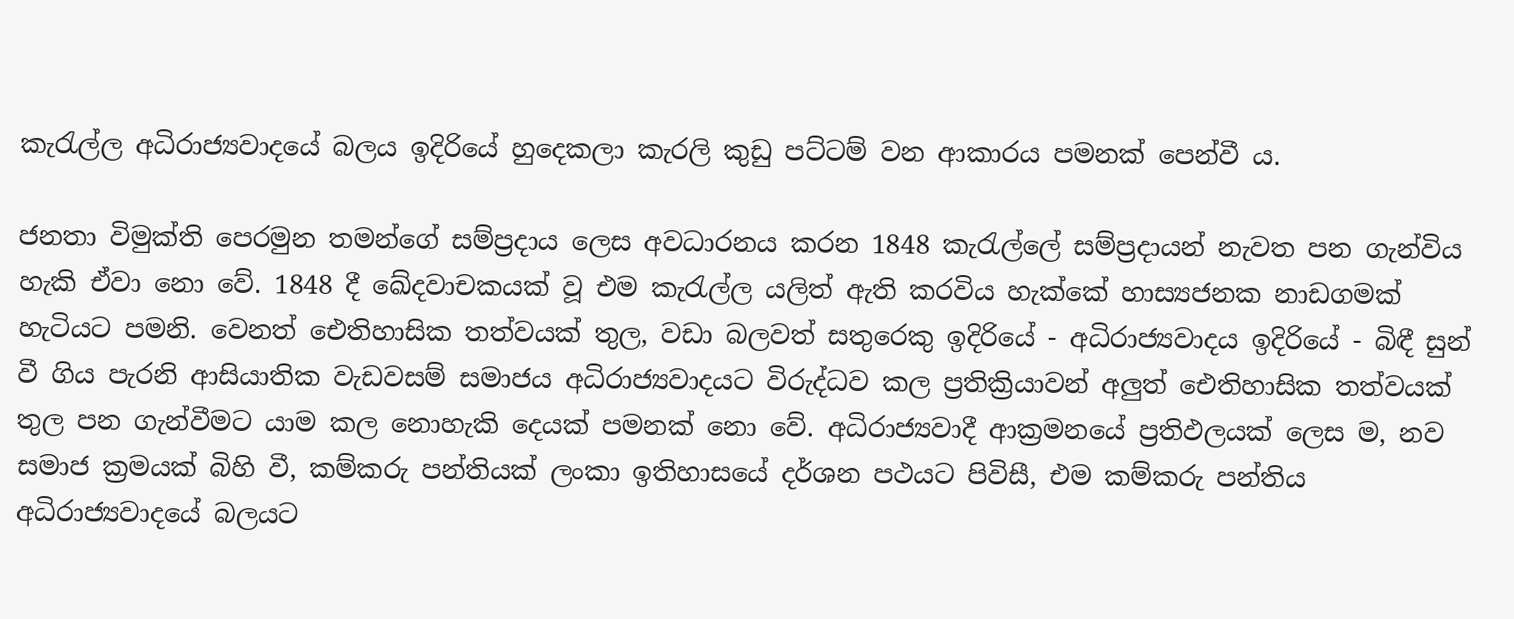කැරැල්ල අධිරාජ්‍යවාදයේ බලය ඉදිරියේ හුදෙකලා කැරලි කුඩු පට්ටම් වන ආකාරය පමනක් පෙන්වී ය.

ජනතා විමුක්ති පෙරමුන තමන්ගේ සම්ප්‍රදාය ලෙස අවධාරනය කරන 1848 කැරැල්ලේ සම්ප්‍රදායන් නැවත පන ගැන්විය හැකි ඒවා නො වේ. 1848 දී ඛේදවාචකයක් වූ එම කැරැල්ල යලිත් ඇති කරවිය හැක්කේ හාස්‍යජනක නාඩගමක් හැටියට පමනි. වෙනත් ඓතිහාසික තත්වයක් තුල, වඩා බලවත් සතුරෙකු ඉදිරියේ - අධිරාජ්‍යවාදය ඉදිරියේ - බිඳී සුන් වී ගිය පැරනි ආසියාතික වැඩවසම් සමාජය අධිරාජ්‍යවාදයට විරුද්ධව කල ප්‍රතික්‍රියාවන් අලුත් ඓතිහාසික තත්වයක් තුල පන ගැන්වීමට යාම කල නොහැකි දෙයක් පමනක් නො වේ. අධිරාජ්‍යවාදී ආක්‍රමනයේ ප්‍රතිඵලයක් ලෙස ම, නව සමාජ ක්‍රමයක් බිහි වී, කම්කරු පන්තියක් ලංකා ඉතිහාසයේ දර්ශන පථයට පිවිසී, එම කම්කරු පන්තිය අධිරාජ්‍යවාදයේ බලයට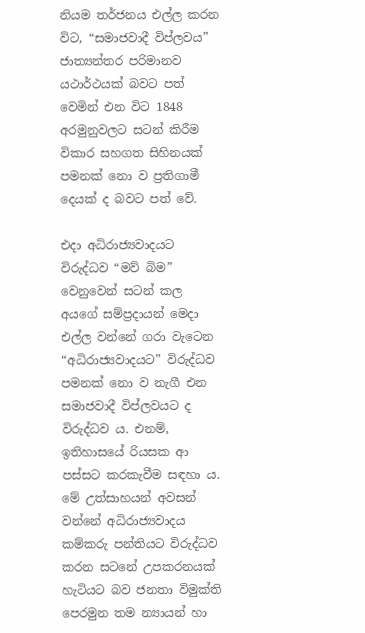නියම තර්ජනය එල්ල කරන විට, “සමාජවාදී විප්ලවය” ජාත්‍යන්තර පරිමානව යථාර්ථයක් බවට පත් වෙමින් එන විට 1848 අරමුනුවලට සටන් කිරීම විකාර සහගත සිහිනයක් පමනක් නො ව ප්‍රතිගාමී දෙයක් ද බවට පත් වේ.

එදා අධිරාජ්‍යවාදයට විරුද්ධව “මව් බිම” වෙනුවෙන් සටන් කල අයගේ සම්ප්‍රදායන් මෙදා එල්ල වන්නේ ගරා වැටෙන “අධිරාජ්‍යවාදයට” විරුද්ධව පමනක් නො ව නැගී එන සමාජවාදී විප්ලවයට ද විරුද්ධව ය. එනම්, ඉතිහාසයේ රියසක ආ පස්සට කරකැවීම සඳහා ය. මේ උත්සාහයන් අවසන් වන්නේ අධිරාජ්‍යවාදය කම්කරු පන්තියට විරුද්ධව කරන සටනේ උපකරනයක් හැටියට බව ජනතා විමුක්ති පෙරමුන තම න්‍යායන් හා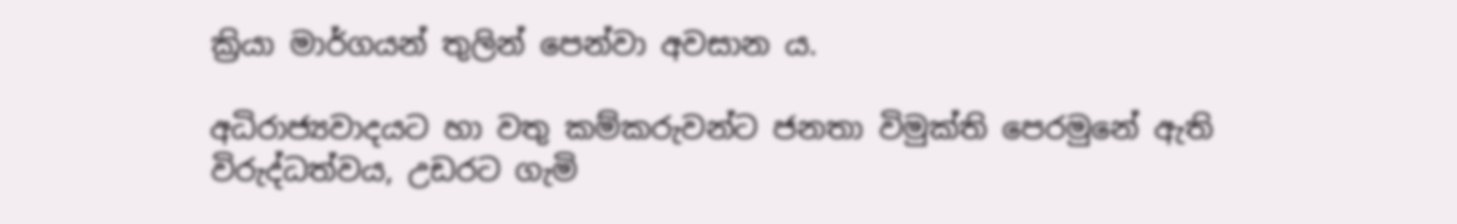ක්‍රියා මාර්ගයන් තුලින් පෙන්වා අවසාන ය.

අධිරාජ්‍යවාදයට හා වතු කම්කරුවන්ට ජනතා විමුක්ති පෙරමුනේ ඇති විරුද්ධත්වය, උඩරට ගැමි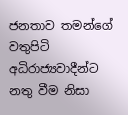ජනතාව තමන්ගේ වතුපිටි අධිරාජ්‍යවාදීන්ට නතු වීම නිසා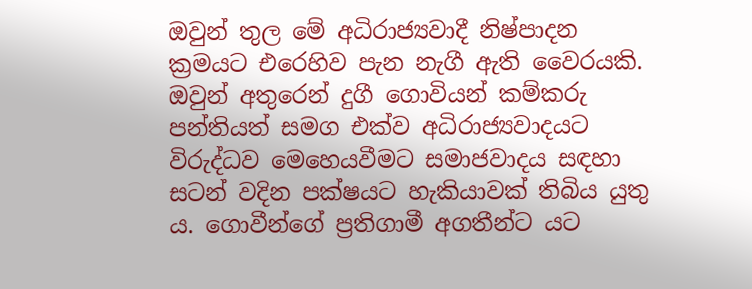ඔවුන් තුල මේ අධිරාජ්‍යවාදී නිෂ්පාදන ක්‍රමයට එරෙහිව පැන නැගී ඇති වෛරයකි. ඔවුන් අතුරෙන් දුගී ගොවියන් කම්කරු පන්තියත් සමග එක්ව අධිරාජ්‍යවාදයට විරුද්ධව මෙහෙයවීමට සමාජවාදය සඳහා සටන් වදින පක්ෂයට හැකියාවක් තිබිය යුතු ය. ගොවීන්ගේ ප්‍රතිගාමී අගතීන්ට යට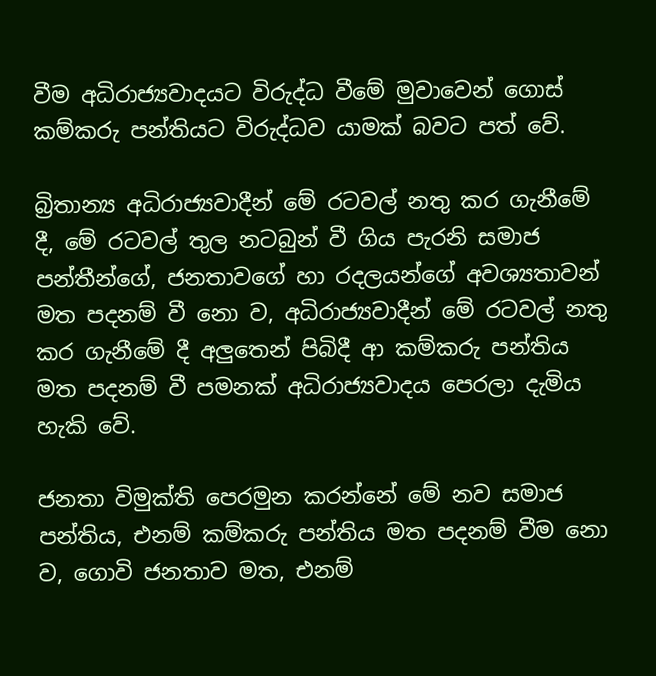වීම අධිරාජ්‍යවාදයට විරුද්ධ වීමේ මුවාවෙන් ගොස් කම්කරු පන්තියට විරුද්ධව යාමක් බවට පත් වේ.

බ්‍රිතාන්‍ය අධිරාජ්‍යවාදීන් මේ රටවල් නතු කර ගැනීමේ දී, මේ රටවල් තුල නටබුන් වී ගිය පැරනි සමාජ පන්තීන්ගේ, ජනතාවගේ හා රදලයන්ගේ අවශ්‍යතාවන් මත පදනම් වී නො ව, අධිරාජ්‍යවාදීන් මේ රටවල් නතු කර ගැනීමේ දී අලුතෙන් පිබිදී ආ කම්කරු පන්තිය මත පදනම් වී පමනක් අධිරාජ්‍යවාදය පෙරලා දැමිය හැකි වේ.

ජනතා විමුක්ති පෙරමුන කරන්නේ මේ නව සමාජ පන්තිය, එනම් කම්කරු පන්තිය මත පදනම් වීම නො ව, ගොවි ජනතාව මත, එනම්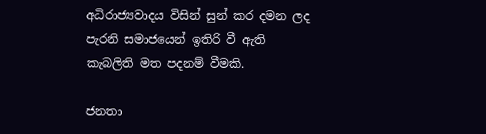අධිරාජ්‍යවාදය විසින් සුන් කර දමන ලද පැරනි සමාජයෙන් ඉතිරි වී ඇති කැබලිති මත පදනම් වීමකි.

ජනතා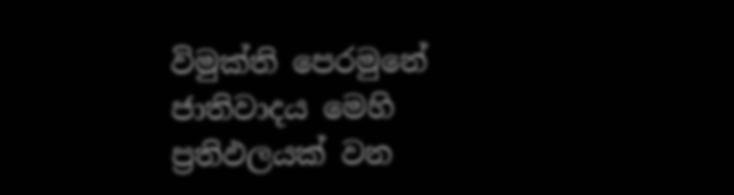විමුක්ති පෙරමුනේ ජාතිවාදය මෙහි ප්‍රතිඵලයක් වන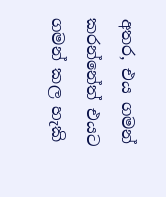අතර, එය ගමන් කරන්නේත් එයට ගමන් කල හැකි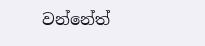වන්නේත්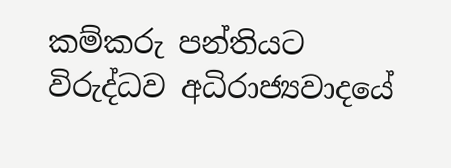කම්කරු පන්තියට විරුද්ධව අධිරාජ්‍යවාදයේ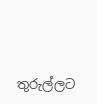තුරුල්ලට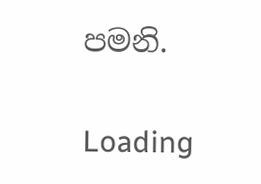පමනි.

Loading